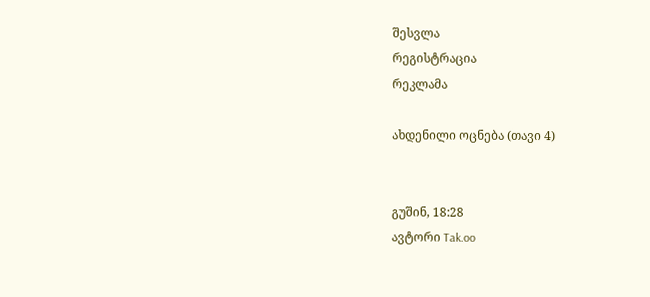შესვლა
რეგისტრაცია
რეკლამა

ახდენილი ოცნება (თავი 4)


გუშინ, 18:28
ავტორი Tak.oo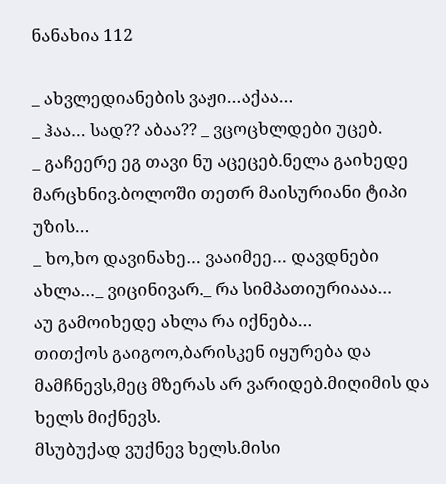ნანახია 112

_ ახვლედიანების ვაჟი…აქაა…
_ ჰაა… სად?? აბაა?? _ ვცოცხლდები უცებ.
_ გაჩეერე ეგ თავი ნუ აცეცებ.ნელა გაიხედე მარცხნივ.ბოლოში თეთრ მაისურიანი ტიპი უზის…
_ ხო,ხო დავინახე… ვააიმეე… დავდნები ახლა…_ ვიცინივარ._ რა სიმპათიურიააა…
აუ გამოიხედე ახლა რა იქნება…
თითქოს გაიგოო,ბარისკენ იყურება და მამჩნევს,მეც მზერას არ ვარიდებ.მიღიმის და ხელს მიქნევს.
მსუბუქად ვუქნევ ხელს.მისი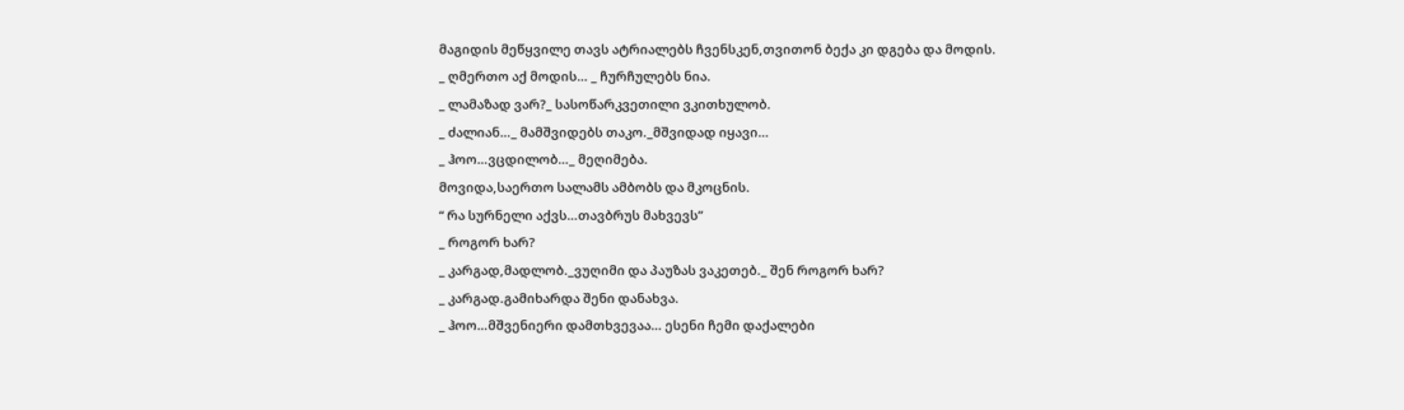მაგიდის მეწყვილე თავს ატრიალებს ჩვენსკენ,თვითონ ბექა კი დგება და მოდის.
_ ღმერთო აქ მოდის… _ ჩურჩულებს ნია.
_ ლამაზად ვარ?_ სასოწარკვეთილი ვკითხულობ.
_ ძალიან…_ მამშვიდებს თაკო._მშვიდად იყავი…
_ ჰოო…ვცდილობ…_ მეღიმება.
მოვიდა,საერთო სალამს ამბობს და მკოცნის.
“ რა სურნელი აქვს…თავბრუს მახვევს”
_ როგორ ხარ?
_ კარგად,მადლობ._ვუღიმი და პაუზას ვაკეთებ._ შენ როგორ ხარ?
_ კარგად.გამიხარდა შენი დანახვა.
_ ჰოო…მშვენიერი დამთხვევაა… ესენი ჩემი დაქალები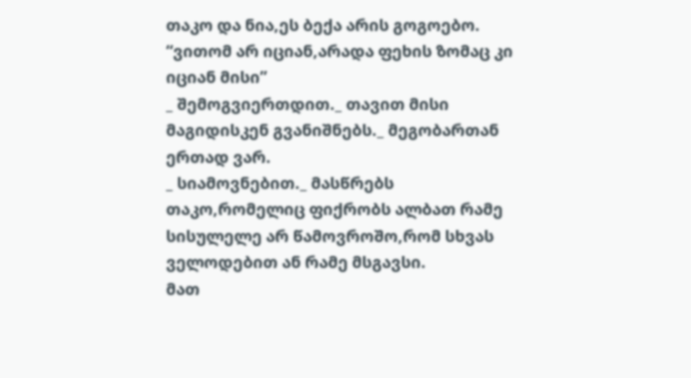თაკო და ნია,ეს ბექა არის გოგოებო.
“ვითომ არ იციან,არადა ფეხის ზომაც კი იციან მისი”
_ შემოგვიერთდით._ თავით მისი მაგიდისკენ გვანიშნებს._ მეგობართან ერთად ვარ.
_ სიამოვნებით._ მასწრებს თაკო,რომელიც ფიქრობს ალბათ რამე სისულელე არ წამოვროშო,რომ სხვას ველოდებით ან რამე მსგავსი.
მათ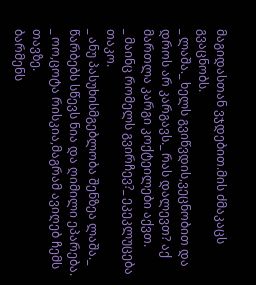მაგიდასთან ვჯდებით.მის ძმაკაცს გვაცნობს.
_ ლაშა._ ხელს გვიწვდის,ვეცნობით და დროს არ კარგავს._ რას დალევთ? აქ მართლა კარგი კოქტეილები აქვთ.
_ მაინც რომელს გვირჩევ?_ ეკეკლუცება თაკო.
_ ანუ პასუხისმგებლობა შენზეა ლაშა._ წარბებს სწევს ნია და ღიმილი ეპარება.
_ ოო,ცოტა რისკია,მაგრამ ავიღებ ჩემს თავზე.
ბარმენს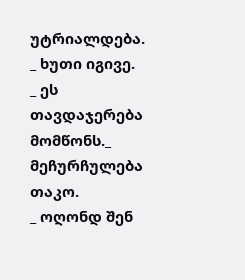უტრიალდება.
_ ხუთი იგივე.
_ ეს თავდაჯერება მომწონს._ მეჩურჩულება თაკო.
_ ოღონდ შენ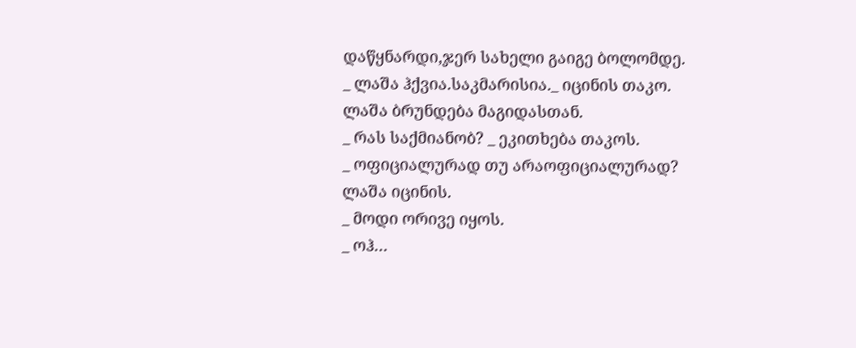დაწყნარდი,ჯერ სახელი გაიგე ბოლომდე.
_ ლაშა ჰქვია.საკმარისია._ იცინის თაკო.
ლაშა ბრუნდება მაგიდასთან.
_ რას საქმიანობ? _ ეკითხება თაკოს.
_ ოფიციალურად თუ არაოფიციალურად?
ლაშა იცინის.
_ მოდი ორივე იყოს.
_ ოჰ…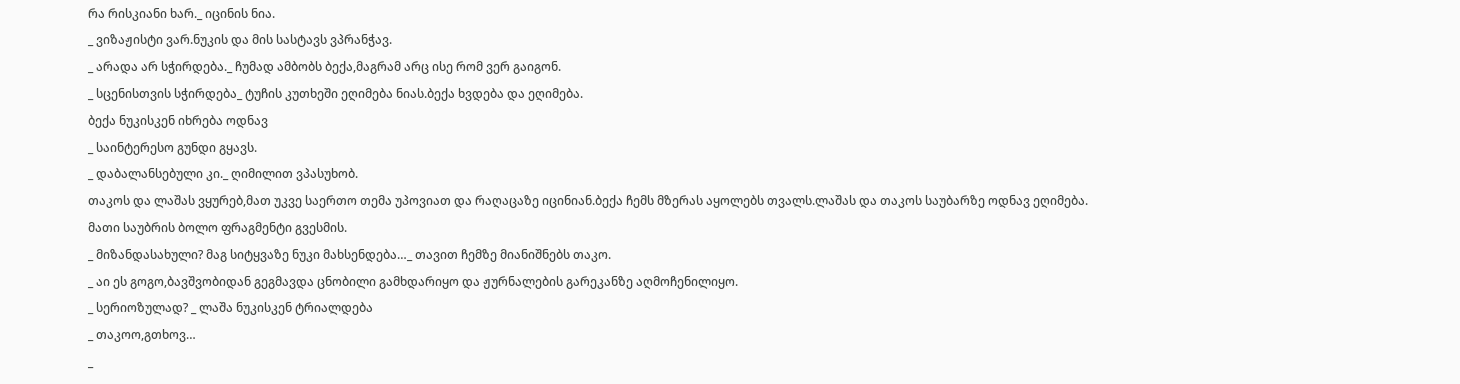რა რისკიანი ხარ._ იცინის ნია.
_ ვიზაჟისტი ვარ.ნუკის და მის სასტავს ვპრანჭავ.
_ არადა არ სჭირდება._ ჩუმად ამბობს ბექა,მაგრამ არც ისე რომ ვერ გაიგონ.
_ სცენისთვის სჭირდება_ ტუჩის კუთხეში ეღიმება ნიას.ბექა ხვდება და ეღიმება.
ბექა ნუკისკენ იხრება ოდნავ
_ საინტერესო გუნდი გყავს.
_ დაბალანსებული კი._ ღიმილით ვპასუხობ.
თაკოს და ლაშას ვყურებ,მათ უკვე საერთო თემა უპოვიათ და რაღაცაზე იცინიან.ბექა ჩემს მზერას აყოლებს თვალს.ლაშას და თაკოს საუბარზე ოდნავ ეღიმება.
მათი საუბრის ბოლო ფრაგმენტი გვესმის.
_ მიზანდასახული? მაგ სიტყვაზე ნუკი მახსენდება…_ თავით ჩემზე მიანიშნებს თაკო.
_ აი ეს გოგო,ბავშვობიდან გეგმავდა ცნობილი გამხდარიყო და ჟურნალების გარეკანზე აღმოჩენილიყო.
_ სერიოზულად? _ ლაშა ნუკისკენ ტრიალდება
_ თაკოო,გთხოვ…
_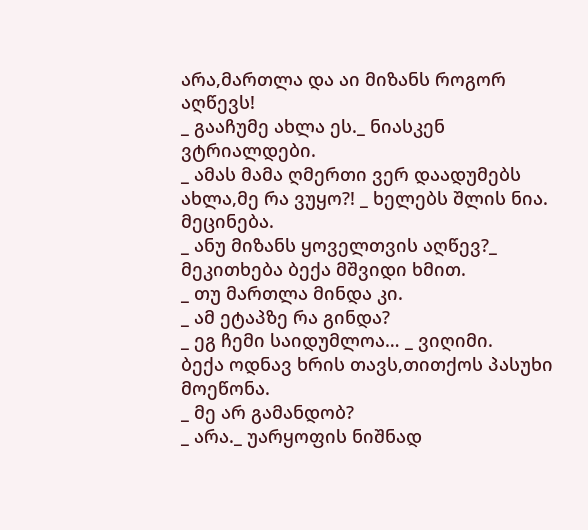არა,მართლა და აი მიზანს როგორ აღწევს!
_ გააჩუმე ახლა ეს._ ნიასკენ ვტრიალდები.
_ ამას მამა ღმერთი ვერ დაადუმებს ახლა,მე რა ვუყო?! _ ხელებს შლის ნია.
მეცინება.
_ ანუ მიზანს ყოველთვის აღწევ?_ მეკითხება ბექა მშვიდი ხმით.
_ თუ მართლა მინდა კი.
_ ამ ეტაპზე რა გინდა?
_ ეგ ჩემი საიდუმლოა… _ ვიღიმი.
ბექა ოდნავ ხრის თავს,თითქოს პასუხი მოეწონა.
_ მე არ გამანდობ?
_ არა._ უარყოფის ნიშნად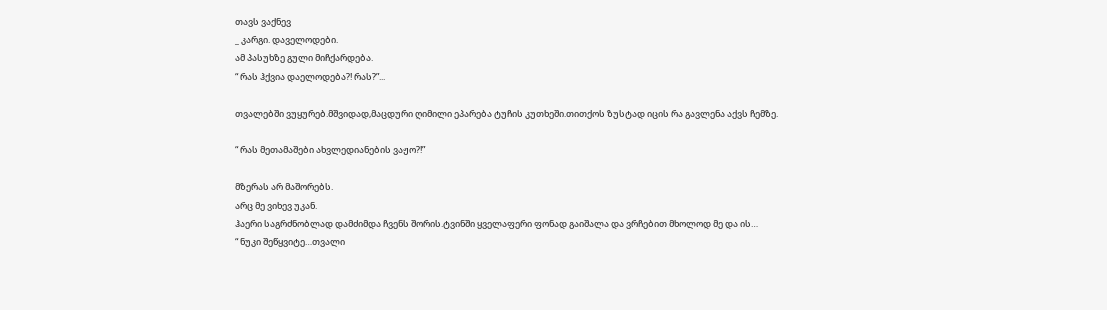თავს ვაქნევ
_ კარგი. დაველოდები.
ამ პასუხზე გული მიჩქარდება.
“ რას ჰქვია დაელოდება?! რას?”...

თვალებში ვუყურებ.მშვიდად,მაცდური ღიმილი ეპარება ტუჩის კუთხეში.თითქოს ზუსტად იცის რა გავლენა აქვს ჩემზე.

“ რას მეთამაშები ახვლედიანების ვაჟო?!”

მზერას არ მაშორებს.
არც მე ვიხევ უკან.
ჰაერი საგრძნობლად დამძიმდა ჩვენს შორის.ტვინში ყველაფერი ფონად გაიშალა და ვრჩებით მხოლოდ მე და ის…
“ ნუკი შეწყვიტე…თვალი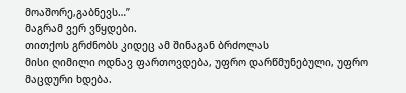მოაშორე,გაბნევს…”
მაგრამ ვერ ვწყდები.
თითქოს გრძნობს კიდეც ამ შინაგან ბრძოლას
მისი ღიმილი ოდნავ ფართოვდება, უფრო დარწმუნებული, უფრო მაცდური ხდება.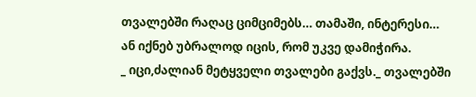თვალებში რაღაც ციმციმებს… თამაში, ინტერესი…
ან იქნებ უბრალოდ იცის, რომ უკვე დამიჭირა.
_ იცი,ძალიან მეტყველი თვალები გაქვს._ თვალებში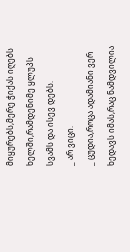მიყურებს,მერე ჭიქას იღებს ხელში,რამდენიმე ყლუპს სვამს და ისევ დებს.
_ არ ვიცი.
_ ცუდია,როცა ადამიანი ვერ ხედავს იმას,რაც ნამდვილია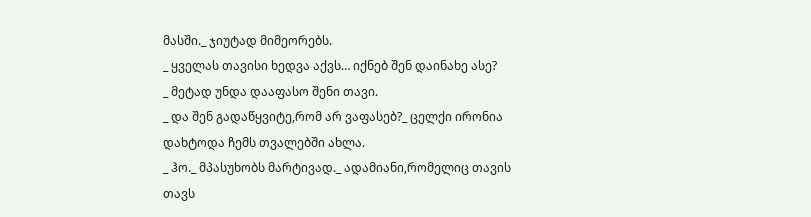მასში._ ჯიუტად მიმეორებს.
_ ყველას თავისი ხედვა აქვს… იქნებ შენ დაინახე ასე?
_ მეტად უნდა დააფასო შენი თავი.
_ და შენ გადაწყვიტე,რომ არ ვაფასებ?_ ცელქი ირონია დახტოდა ჩემს თვალებში ახლა.
_ ჰო._ მპასუხობს მარტივად._ ადამიანი,რომელიც თავის თავს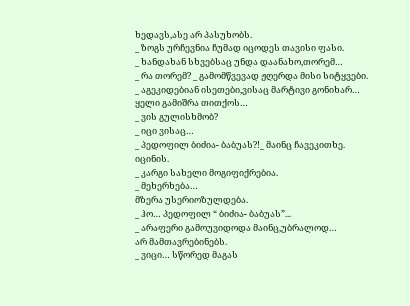ხედავს,ასე არ პასუხობს.
_ ზოგს ურჩევნია ჩუმად იცოდეს თავისი ფასი.
_ ხანდახან სხვებსაც უნდა დაანახო,თორემ…
_ რა თორემ? _ გამომწვევად ჟღერდა მისი სიტყვები.
_ აგეკიდებიან ისეთები,ვისაც მარტივი გონიხარ…
ყელი გამიშრა თითქოს…
_ ვის გულისხმობ?
_ იცი ვისაც…
_ პედოფილ ბიძია- ბაბუას?!_ მაინც ჩავეკითხე.
იცინის.
_ კარგი სახელი მოგიფიქრებია.
_ მეხერხება…
მზერა უსერიოზულდება.
_ ჰო… პედოფილ “ ბიძია- ბაბუას”...
_ არაფერი გამოუვიდოდა მაინც,უბრალოდ…
არ მამთავრებინებს.
_ ვიცი… სწორედ მაგას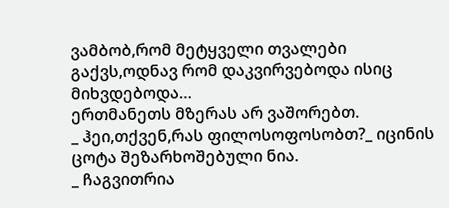ვამბობ,რომ მეტყველი თვალები გაქვს,ოდნავ რომ დაკვირვებოდა ისიც მიხვდებოდა…
ერთმანეთს მზერას არ ვაშორებთ.
_ ჰეი,თქვენ,რას ფილოსოფოსობთ?_ იცინის ცოტა შეზარხოშებული ნია.
_ ჩაგვითრია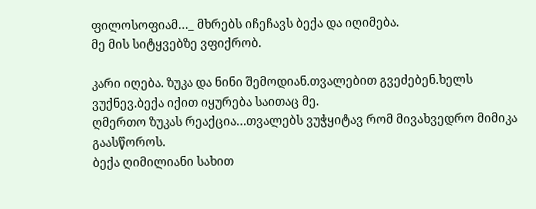ფილოსოფიამ…_ მხრებს იჩეჩავს ბექა და იღიმება.
მე მის სიტყვებზე ვფიქრობ.

კარი იღება. ზუკა და ნინი შემოდიან.თვალებით გვეძებენ.ხელს ვუქნევ.ბექა იქით იყურება საითაც მე.
ღმერთო ზუკას რეაქცია…თვალებს ვუჭყიტავ რომ მივახვედრო მიმიკა გაასწოროს.
ბექა ღიმილიანი სახით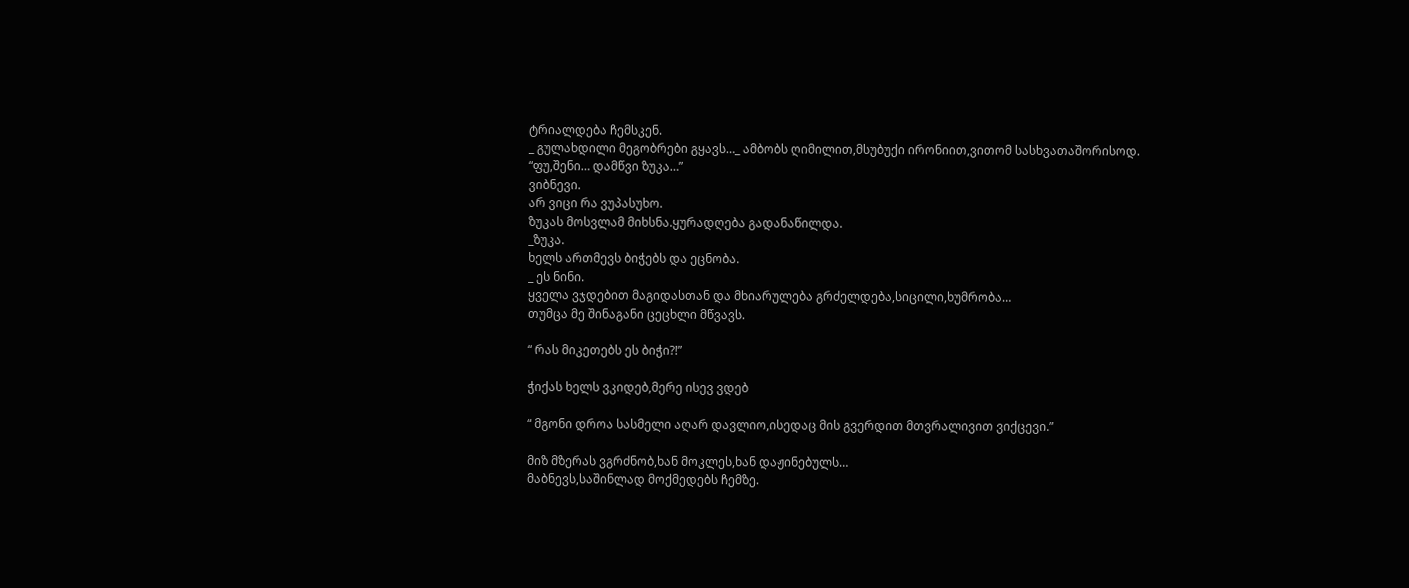ტრიალდება ჩემსკენ.
_ გულახდილი მეგობრები გყავს…_ ამბობს ღიმილით,მსუბუქი ირონიით,ვითომ სასხვათაშორისოდ.
“ფუ,შენი… დამწვი ზუკა…”
ვიბნევი.
არ ვიცი რა ვუპასუხო.
ზუკას მოსვლამ მიხსნა.ყურადღება გადანაწილდა.
_ზუკა.
ხელს ართმევს ბიჭებს და ეცნობა.
_ ეს ნინი.
ყველა ვჯდებით მაგიდასთან და მხიარულება გრძელდება,სიცილი,ხუმრობა…
თუმცა მე შინაგანი ცეცხლი მწვავს.

“ რას მიკეთებს ეს ბიჭი?!”

ჭიქას ხელს ვკიდებ,მერე ისევ ვდებ

“ მგონი დროა სასმელი აღარ დავლიო,ისედაც მის გვერდით მთვრალივით ვიქცევი.”

მიზ მზერას ვგრძნობ,ხან მოკლეს,ხან დაჟინებულს…
მაბნევს,საშინლად მოქმედებს ჩემზე.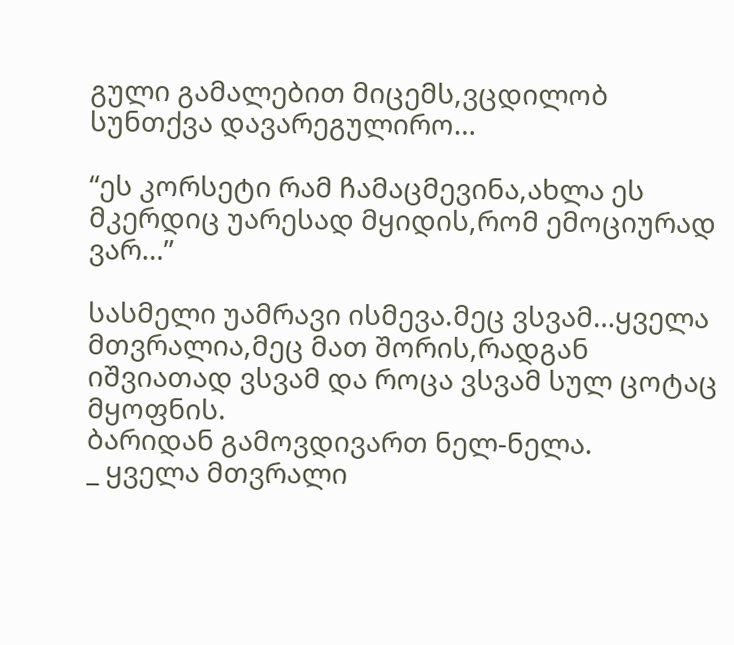გული გამალებით მიცემს,ვცდილობ სუნთქვა დავარეგულირო…

“ეს კორსეტი რამ ჩამაცმევინა,ახლა ეს მკერდიც უარესად მყიდის,რომ ემოციურად ვარ…”

სასმელი უამრავი ისმევა.მეც ვსვამ…ყველა მთვრალია,მეც მათ შორის,რადგან იშვიათად ვსვამ და როცა ვსვამ სულ ცოტაც მყოფნის.
ბარიდან გამოვდივართ ნელ-ნელა.
_ ყველა მთვრალი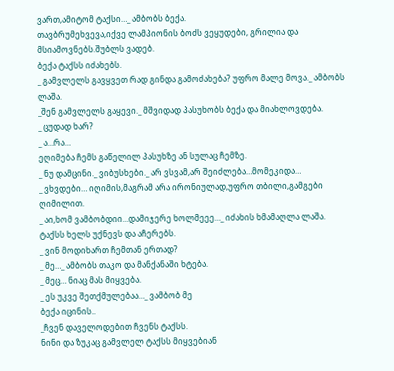ვართ,ამიტომ ტაქსი…_ ამბობს ბექა.
თავბრუმეხვევა,იქვე ლამპიონის ბოძს ვეყუდები, გრილია და მსიამოვნებს.შუბლს ვადებ.
ბექა ტაქსს იძახებს.
_ გამვლელს გავყვეთ რად გინდა გამოძახება? უფრო მალე მოვა._ ამბობს ლაშა.
_შენ გამვლელს გაყევი._ მშვიდად პასუხობს ბექა და მიახლოვდება.
_ ცუდად ხარ?
_ ა…რა…
ეღიმება ჩემს გაწელილ პასუხზე ან სულაც ჩემზე.
_ ნუ დამცინი._ ვიბუსხები._ არ ვსვამ,არ შეიძლება…მომეკიდა…
_ ვხვდები… იღიმის,მაგრამ არა ირონიულად,უფრო თბილი,გამგები ღიმილით.
_ აი,ხომ ვამბობდიი…დამიჯერე ხოლმეეე…_ იძახის ხმამაღლა ლაშა.
ტაქსს ხელს უქნევს და აჩერებს.
_ ვინ მოდიხართ ჩემთან ერთად?
_ მე…_ ამბობს თაკო და მანქანაში ხტება.
_ მეც… ნიაც მას მიყვება.
_ ეს უკვე შეთქმულებაა…_ ვამბობ მე
ბექა იცინის..
_ჩვენ დაველოდებით ჩვენს ტაქსს.
ნინი და ზუკაც გამვლელ ტაქსს მიყვებიან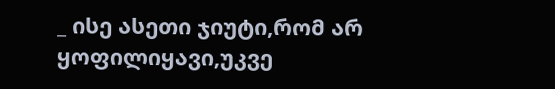_ ისე ასეთი ჯიუტი,რომ არ ყოფილიყავი,უკვე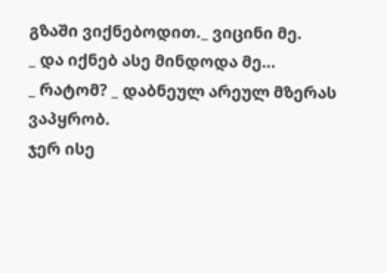გზაში ვიქნებოდით._ ვიცინი მე.
_ და იქნებ ასე მინდოდა მე…
_ რატომ? _ დაბნეულ არეულ მზერას ვაპყრობ.
ჯერ ისე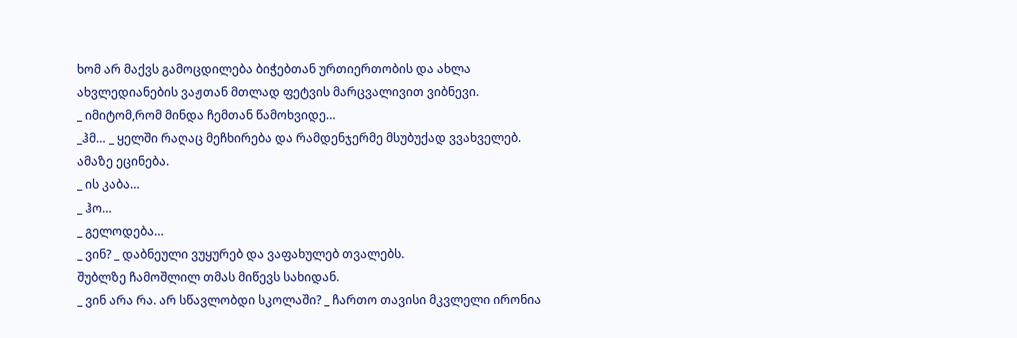ხომ არ მაქვს გამოცდილება ბიჭებთან ურთიერთობის და ახლა ახვლედიანების ვაჟთან მთლად ფეტვის მარცვალივით ვიბნევი.
_ იმიტომ,რომ მინდა ჩემთან წამოხვიდე…
_ჰმ… _ ყელში რაღაც მეჩხირება და რამდენჯერმე მსუბუქად ვვახველებ.
ამაზე ეცინება.
_ ის კაბა…
_ ჰო…
_ გელოდება…
_ ვინ? _ დაბნეული ვუყურებ და ვაფახულებ თვალებს.
შუბლზე ჩამოშლილ თმას მიწევს სახიდან.
_ ვინ არა რა. არ სწავლობდი სკოლაში? _ ჩართო თავისი მკვლელი ირონია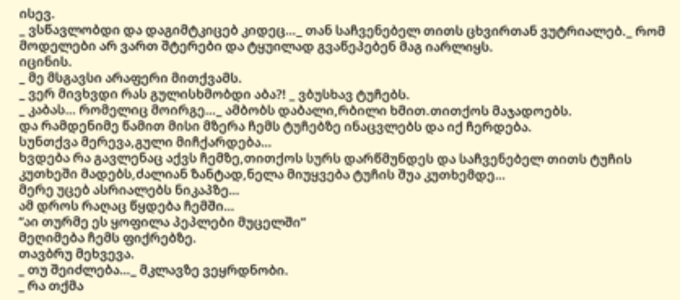ისევ.
_ ვსწავლობდი და დაგიმტკიცებ კიდეც…_ თან საჩვენებელ თითს ცხვირთან ვუტრიალებ._ რომ მოდელები არ ვართ შტერები და ტყუილად გვაწეპებენ მაგ იარლიყს.
იცინის.
_ მე მსგავსი არაფერი მითქვამს.
_ ვერ მივხვდი რას გულისხმობდი აბა?! _ ვბუსხავ ტუჩებს.
_ კაბას… რომელიც მოირგე…_ ამბობს დაბალი,რბილი ხმით.თითქოს მაჯადოებს.
და რამდენიმე წამით მისი მზერა ჩემს ტუჩებზე ინაცვლებს და იქ ჩერდება.
სუნთქვა მერევა,გული მიჩქარდება…
ხვდება რა გავლენაც აქვს ჩემზე,თითქოს სურს დარწმუნდეს და საჩვენებელ თითს ტუჩის კუთხეში მადებს,ძალიან ზანტად,ნელა მიუყვება ტუჩის შუა კუთხემდე…
მერე უცებ ასრიალებს ნიკაპზე…
ამ დროს რაღაც წყდება ჩემში…
“აი თურმე ეს ყოფილა პეპლები მუცელში”
მეღიმება ჩემს ფიქრებზე.
თავბრუ მეხვევა.
_ თუ შეიძლება…_ მკლავზე ვეყრდნობი.
_ რა თქმა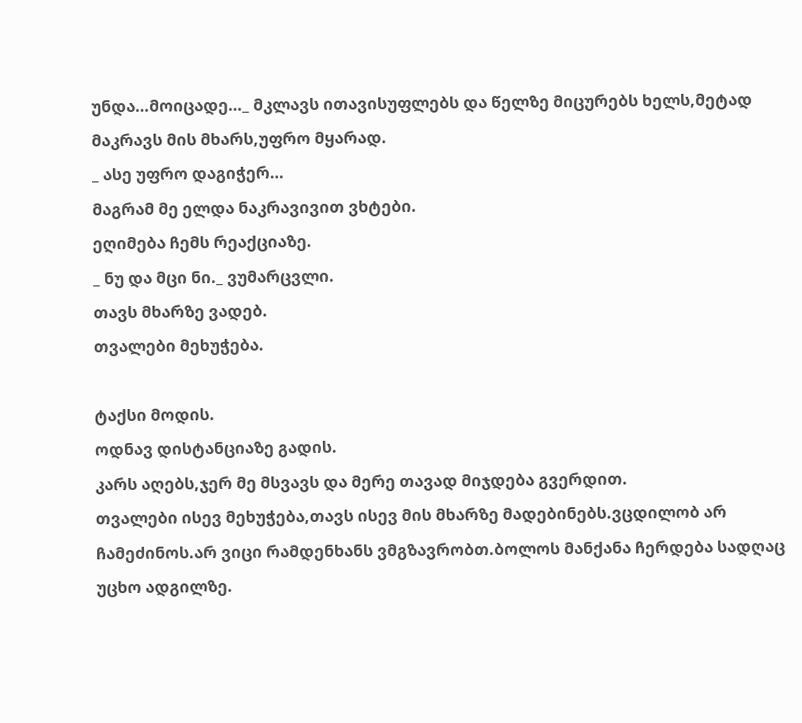უნდა…მოიცადე…_ მკლავს ითავისუფლებს და წელზე მიცურებს ხელს,მეტად მაკრავს მის მხარს,უფრო მყარად.
_ ასე უფრო დაგიჭერ…
მაგრამ მე ელდა ნაკრავივით ვხტები.
ეღიმება ჩემს რეაქციაზე.
_ ნუ და მცი ნი._ ვუმარცვლი.
თავს მხარზე ვადებ.
თვალები მეხუჭება.

ტაქსი მოდის.
ოდნავ დისტანციაზე გადის.
კარს აღებს,ჯერ მე მსვავს და მერე თავად მიჯდება გვერდით.
თვალები ისევ მეხუჭება,თავს ისევ მის მხარზე მადებინებს.ვცდილობ არ ჩამეძინოს.არ ვიცი რამდენხანს ვმგზავრობთ.ბოლოს მანქანა ჩერდება სადღაც უცხო ადგილზე.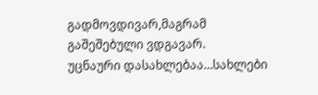გადმოვდივარ,მაგრამ გაშეშებული ვდგავარ.
უცნაური დასახლებაა…სახლები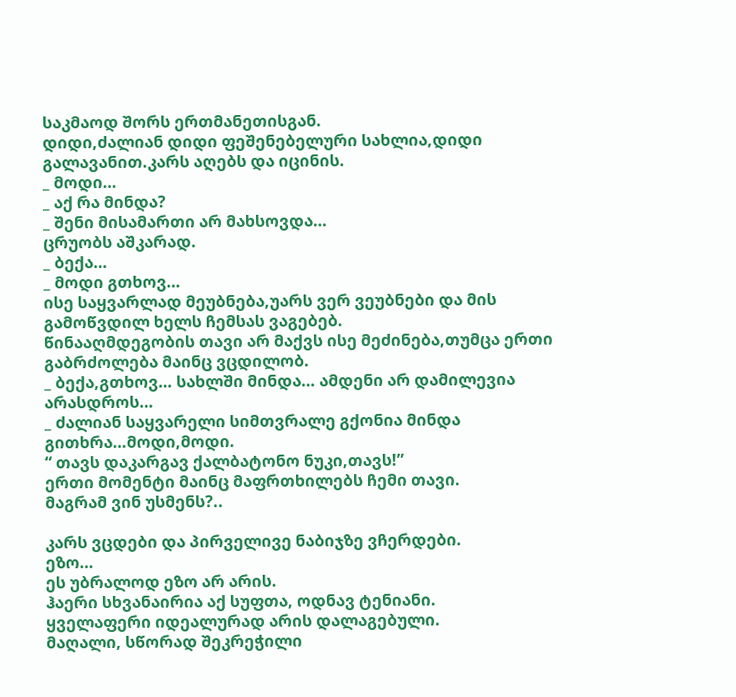საკმაოდ შორს ერთმანეთისგან.
დიდი,ძალიან დიდი ფეშენებელური სახლია,დიდი გალავანით.კარს აღებს და იცინის.
_ მოდი…
_ აქ რა მინდა?
_ შენი მისამართი არ მახსოვდა…
ცრუობს აშკარად.
_ ბექა…
_ მოდი გთხოვ…
ისე საყვარლად მეუბნება,უარს ვერ ვეუბნები და მის გამოწვდილ ხელს ჩემსას ვაგებებ.
წინააღმდეგობის თავი არ მაქვს ისე მეძინება,თუმცა ერთი გაბრძოლება მაინც ვცდილობ.
_ ბექა,გთხოვ… სახლში მინდა… ამდენი არ დამილევია არასდროს…
_ ძალიან საყვარელი სიმთვრალე გქონია მინდა გითხრა…მოდი,მოდი.
“ თავს დაკარგავ ქალბატონო ნუკი,თავს!”
ერთი მომენტი მაინც მაფრთხილებს ჩემი თავი.
მაგრამ ვინ უსმენს?..

კარს ვცდები და პირველივე ნაბიჯზე ვჩერდები.
ეზო…
ეს უბრალოდ ეზო არ არის.
ჰაერი სხვანაირია აქ სუფთა, ოდნავ ტენიანი.
ყველაფერი იდეალურად არის დალაგებული.
მაღალი, სწორად შეკრეჭილი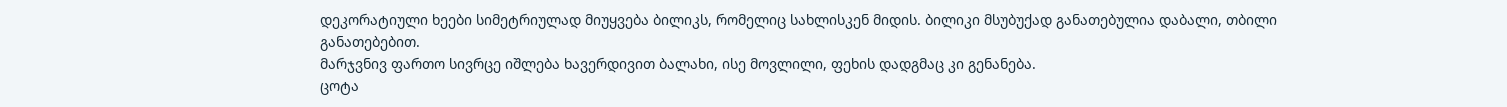დეკორატიული ხეები სიმეტრიულად მიუყვება ბილიკს, რომელიც სახლისკენ მიდის. ბილიკი მსუბუქად განათებულია დაბალი, თბილი განათებებით.
მარჯვნივ ფართო სივრცე იშლება ხავერდივით ბალახი, ისე მოვლილი, ფეხის დადგმაც კი გენანება.
ცოტა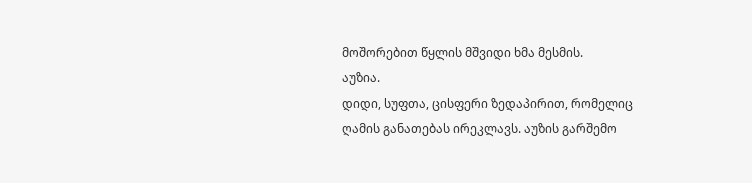მოშორებით წყლის მშვიდი ხმა მესმის.
აუზია.
დიდი, სუფთა, ცისფერი ზედაპირით, რომელიც ღამის განათებას ირეკლავს. აუზის გარშემო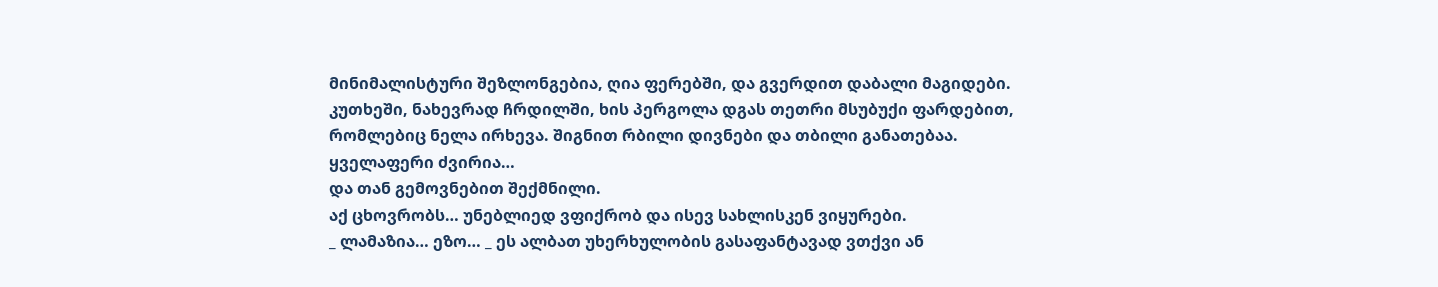მინიმალისტური შეზლონგებია, ღია ფერებში, და გვერდით დაბალი მაგიდები.
კუთხეში, ნახევრად ჩრდილში, ხის პერგოლა დგას თეთრი მსუბუქი ფარდებით, რომლებიც ნელა ირხევა. შიგნით რბილი დივნები და თბილი განათებაა.
ყველაფერი ძვირია…
და თან გემოვნებით შექმნილი.
აქ ცხოვრობს… უნებლიედ ვფიქრობ და ისევ სახლისკენ ვიყურები.
_ ლამაზია… ეზო… _ ეს ალბათ უხერხულობის გასაფანტავად ვთქვი ან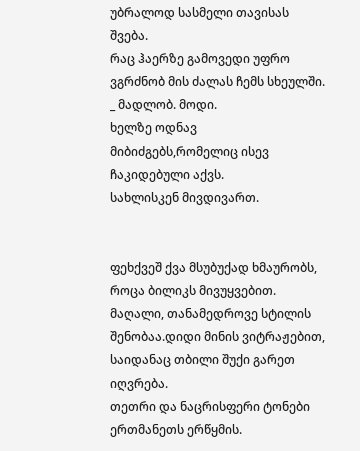უბრალოდ სასმელი თავისას შვება.
რაც ჰაერზე გამოვედი უფრო ვგრძნობ მის ძალას ჩემს სხეულში.
_ მადლობ. მოდი.
ხელზე ოდნავ მიბიძგებს,რომელიც ისევ ჩაკიდებული აქვს.
სახლისკენ მივდივართ.


ფეხქვეშ ქვა მსუბუქად ხმაურობს, როცა ბილიკს მივუყვებით.
მაღალი, თანამედროვე სტილის შენობაა.დიდი მინის ვიტრაჟებით, საიდანაც თბილი შუქი გარეთ იღვრება.
თეთრი და ნაცრისფერი ტონები ერთმანეთს ერწყმის.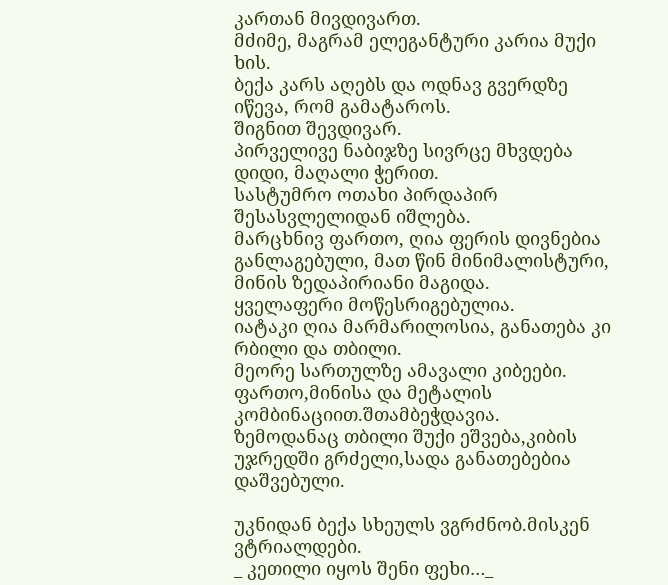კართან მივდივართ.
მძიმე, მაგრამ ელეგანტური კარია მუქი ხის.
ბექა კარს აღებს და ოდნავ გვერდზე იწევა, რომ გამატაროს.
შიგნით შევდივარ.
პირველივე ნაბიჯზე სივრცე მხვდება დიდი, მაღალი ჭერით.
სასტუმრო ოთახი პირდაპირ შესასვლელიდან იშლება.
მარცხნივ ფართო, ღია ფერის დივნებია განლაგებული, მათ წინ მინიმალისტური, მინის ზედაპირიანი მაგიდა.
ყველაფერი მოწესრიგებულია.
იატაკი ღია მარმარილოსია, განათება კი რბილი და თბილი.
მეორე სართულზე ამავალი კიბეები.
ფართო,მინისა და მეტალის კომბინაციით.შთამბეჭდავია.
ზემოდანაც თბილი შუქი ეშვება,კიბის უჯრედში გრძელი,სადა განათებებია დაშვებული.

უკნიდან ბექა სხეულს ვგრძნობ.მისკენ ვტრიალდები.
_ კეთილი იყოს შენი ფეხი…_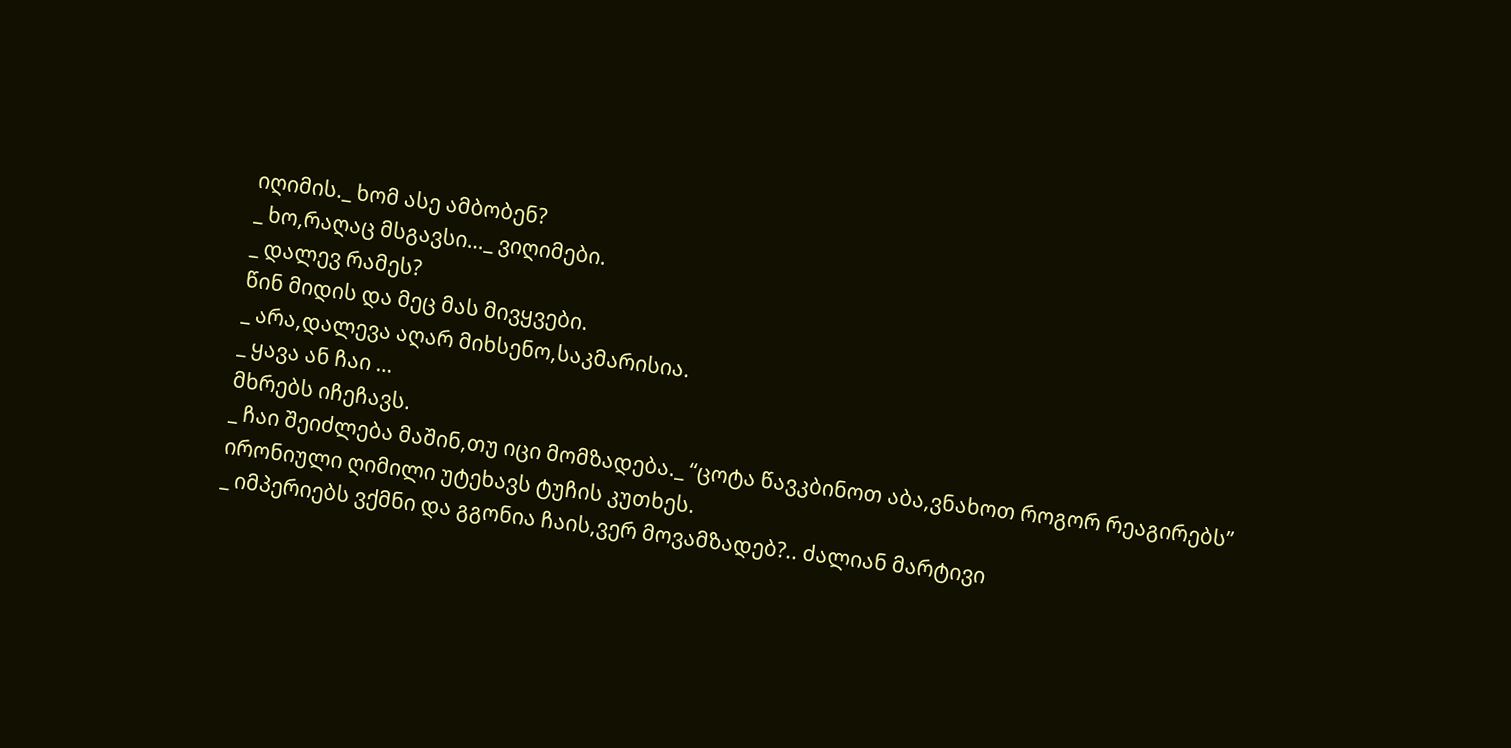იღიმის._ ხომ ასე ამბობენ?
_ ხო,რაღაც მსგავსი…_ ვიღიმები.
_ დალევ რამეს?
წინ მიდის და მეც მას მივყვები.
_ არა,დალევა აღარ მიხსენო,საკმარისია.
_ ყავა ან ჩაი …
მხრებს იჩეჩავს.
_ ჩაი შეიძლება მაშინ,თუ იცი მომზადება._ “ცოტა წავკბინოთ აბა,ვნახოთ როგორ რეაგირებს”
ირონიული ღიმილი უტეხავს ტუჩის კუთხეს.
_ იმპერიებს ვქმნი და გგონია ჩაის,ვერ მოვამზადებ?.. ძალიან მარტივი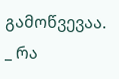გამოწვევაა.
_ რა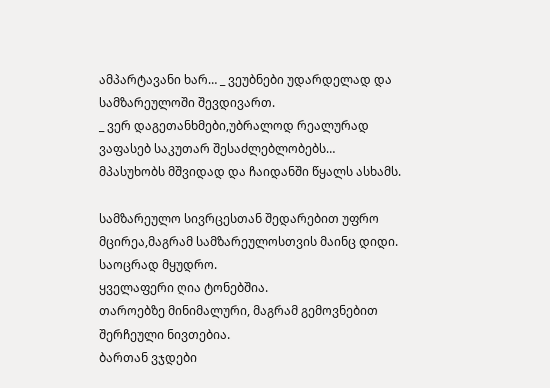ამპარტავანი ხარ… _ ვეუბნები უდარდელად და სამზარეულოში შევდივართ.
_ ვერ დაგეთანხმები,უბრალოდ რეალურად ვაფასებ საკუთარ შესაძლებლობებს…
მპასუხობს მშვიდად და ჩაიდანში წყალს ასხამს.

სამზარეულო სივრცესთან შედარებით უფრო მცირეა,მაგრამ სამზარეულოსთვის მაინც დიდი. საოცრად მყუდრო.
ყველაფერი ღია ტონებშია.
თაროებზე მინიმალური, მაგრამ გემოვნებით შერჩეული ნივთებია.
ბართან ვჯდები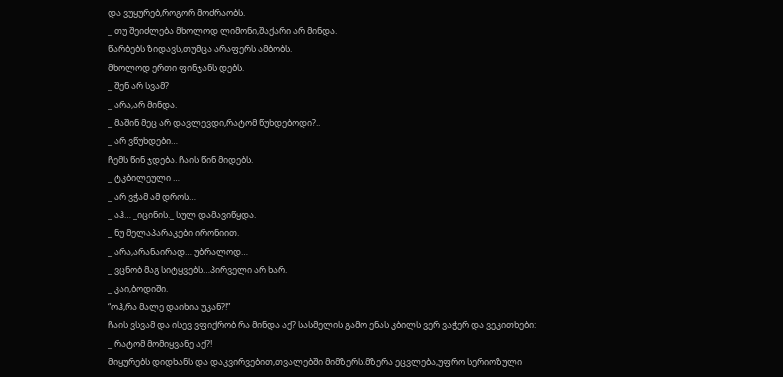და ვუყურებ,როგორ მოძრაობს.
_ თუ შეიძლება მხოლოდ ლიმონი,შაქარი არ მინდა.
წარბებს ზიდავს,თუმცა არაფერს ამბობს.
მხოლოდ ერთი ფინჯანს დებს.
_ შენ არ სვამ?
_ არა,არ მინდა.
_ მაშინ მეც არ დავლევდი,რატომ წუხდებოდი?..
_ არ ვწუხდები…
ჩემს წინ ჯდება. ჩაის წინ მიდებს.
_ ტკბილეული …
_ არ ვჭამ ამ დროს…
_ აჰ… _იცინის._ სულ დამავიწყდა.
_ ნუ მელაპარაკები ირონიით.
_ არა,არანაირად… უბრალოდ…
_ ვცნობ მაგ სიტყვებს…პირველი არ ხარ.
_ კაი,ბოდიში.
“ოჰ,რა მალე დაიხია უკან?!”
ჩაის ვსვამ და ისევ ვფიქრობ რა მინდა აქ? სასმელის გამო ენას კბილს ვერ ვაჭერ და ვეკითხები:
_ რატომ მომიყვანე აქ?!
მიყურებს დიდხანს და დაკვირვებით,თვალებში მიმზერს.მზერა ეცვლება,უფრო სერიოზული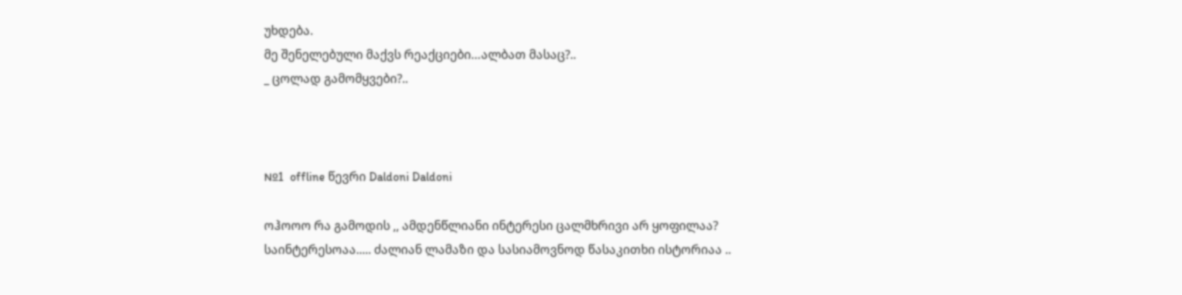უხდება.
მე შენელებული მაქვს რეაქციები…ალბათ მასაც?..
_ ცოლად გამომყვები?..



№1  offline წევრი Daldoni Daldoni

ოჰოოო რა გამოდის ,, ამდენწლიანი ინტერესი ცალმხრივი არ ყოფილაა? საინტერესოაა..... ძალიან ლამაზი და სასიამოვნოდ წასაკითხი ისტორიაა ..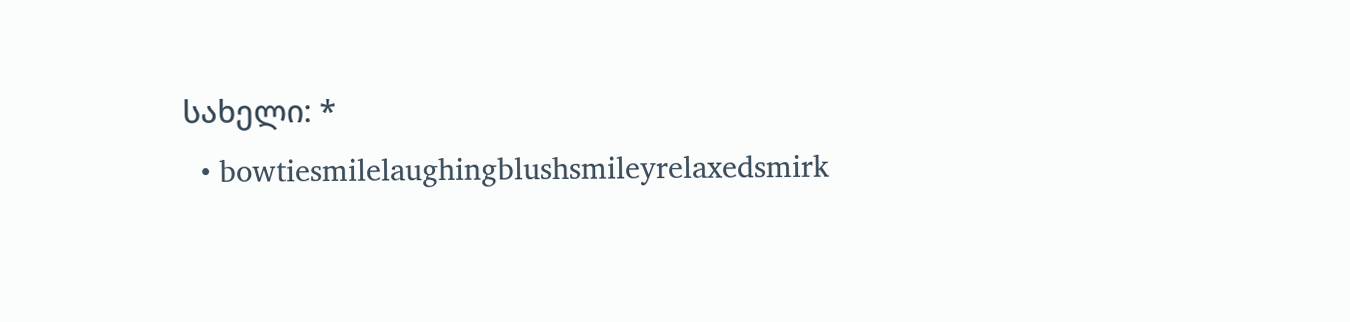სახელი: *
  • bowtiesmilelaughingblushsmileyrelaxedsmirk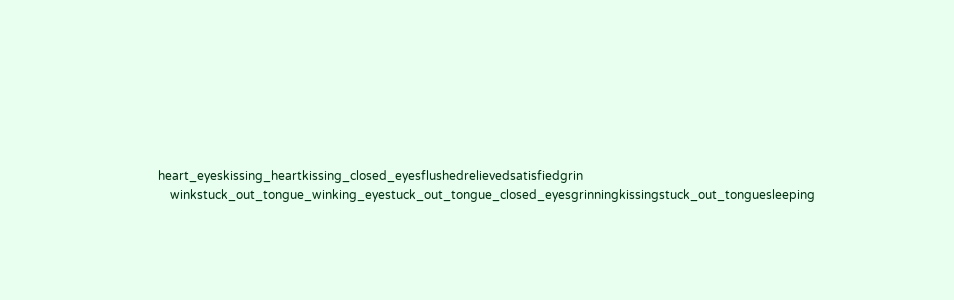heart_eyeskissing_heartkissing_closed_eyesflushedrelievedsatisfiedgrin
    winkstuck_out_tongue_winking_eyestuck_out_tongue_closed_eyesgrinningkissingstuck_out_tonguesleeping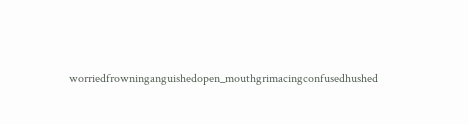worriedfrowninganguishedopen_mouthgrimacingconfusedhushed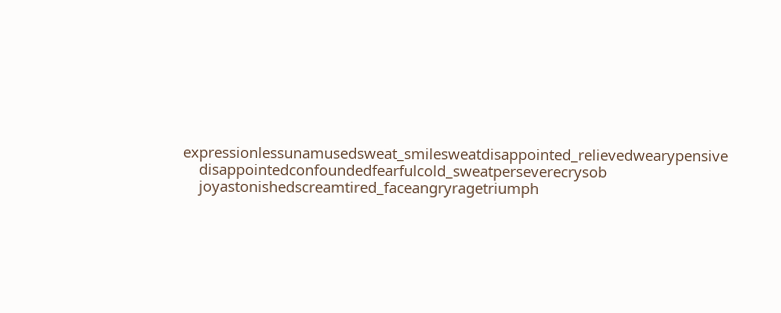expressionlessunamusedsweat_smilesweatdisappointed_relievedwearypensive
    disappointedconfoundedfearfulcold_sweatperseverecrysob
    joyastonishedscreamtired_faceangryragetriumph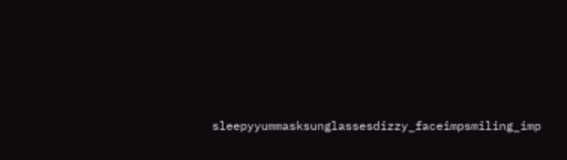sleepyyummasksunglassesdizzy_faceimpsmiling_imp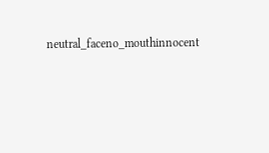neutral_faceno_mouthinnocent